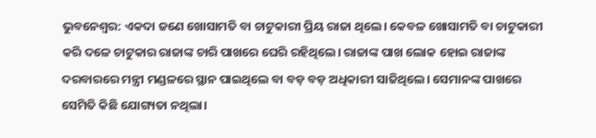ଭୁବନେଶ୍ୱର: ଏକଦା ଜଣେ ଖୋସାମତି ବା ଚାଟୁକାରୀ ପ୍ରିୟ ରାଜା ଥିଲେ। କେବଳ ଖୋସାମତି ବା ଚାଟୁକାରୀ କରି ଦଳେ ଚାଟୁକାର ରାଜାଙ୍କ ଚାରି ପାଖରେ ଘେରି ରହିଥିଲେ। ରାଜାଙ୍କ ପାଖ ଲୋକ ହୋଇ ରାଜାଙ୍କ ଦରବାରରେ ମନ୍ତ୍ରୀ ମଣ୍ଡଳରେ ସ୍ଥାନ ପାଇଥିଲେ ବା ବଡ଼ ବଡ଼ ଅଧିକାରୀ ସାଜିଥିଲେ। ସେମାନଙ୍କ ପାଖରେ ସେମିତି କିଛି ଯୋଗ୍ୟତା ନଥିଲା।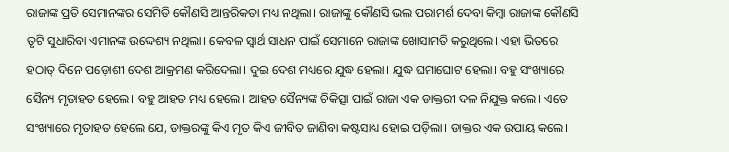ରାଜାଙ୍କ ପ୍ରତି ସେମାନଙ୍କର ସେମିତି କୌଣସି ଆନ୍ତରିକତା ମଧ୍ୟ ନଥିଲା। ରାଜାଙ୍କୁ କୌଣସି ଭଲ ପରାମର୍ଶ ଦେବା କିମ୍ୱା ରାଜାଙ୍କ କୌଣସି ତୃଟି ସୁଧାରିବା ଏମାନଙ୍କ ଉଦ୍ଦେଶ୍ୟ ନଥିଲା। କେବଳ ସ୍ୱାର୍ଥ ସାଧନ ପାଇଁ ସେମାନେ ରାଜାଙ୍କ ଖୋସାମତି କରୁଥିଲେ। ଏହା ଭିତରେ ହଠାତ୍ ଦିନେ ପଡ଼ୋଶୀ ଦେଶ ଆକ୍ରମଣ କରିଦେଲା। ଦୁଇ ଦେଶ ମଧ୍ୟରେ ଯୁଦ୍ଧ ହେଲା। ଯୁଦ୍ଧ ଘମାଘୋଟ ହେଲା। ବହୁ ସଂଖ୍ୟାରେ ସୈନ୍ୟ ମୃତାହତ ହେଲେ। ବହୁ ଆହତ ମଧ୍ୟ ହେଲେ। ଆହତ ସୈନ୍ୟଙ୍କ ଚିକିତ୍ସା ପାଇଁ ରାଜା ଏକ ଡାକ୍ତରୀ ଦଳ ନିଯୁକ୍ତ କଲେ। ଏତେ ସଂଖ୍ୟାରେ ମୃତାହତ ହେଲେ ଯେ, ଡାକ୍ତରଙ୍କୁ କିଏ ମୃତ କିଏ ଜୀବିତ ଜାଣିବା କଷ୍ଟସାଧ୍ୟ ହୋଇ ପଡ଼ିଲା। ଡାକ୍ତର ଏକ ଉପାୟ କଲେ।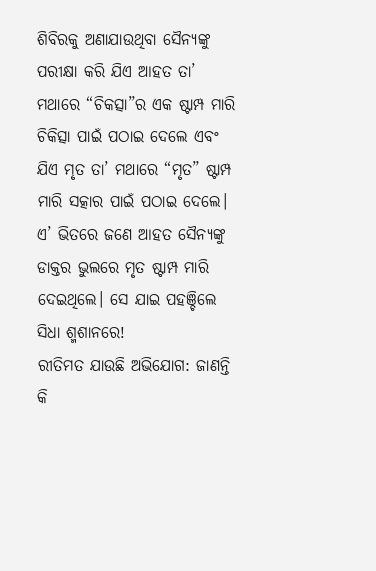ଶିବିରକୁ ଅଣାଯାଉଥିବା ସୈନ୍ୟଙ୍କୁ ପରୀକ୍ଷା କରି ଯିଏ ଆହତ ତା’ ମଥାରେ “ଚିକତ୍ସା”ର ଏକ ଷ୍ଟାମ୍ପ ମାରି ଚିକିତ୍ସା ପାଇଁ ପଠାଇ ଦେଲେ ଏବଂ ଯିଏ ମୃତ ତା’ ମଥାରେ “ମୃତ” ଷ୍ଟାମ୍ପ ମାରି ସତ୍କାର ପାଇଁ ପଠାଇ ଦେଲେ। ଏ’ ଭିତରେ ଜଣେ ଆହତ ସୈନ୍ୟଙ୍କୁ ଡାକ୍ତର ଭୁଲରେ ମୃତ ଷ୍ଟାମ୍ପ ମାରି ଦେଇଥିଲେ। ସେ ଯାଇ ପହଞ୍ଚିଲେ ସିଧା ଶ୍ମଶାନରେ!
ରୀତିମତ ଯାଉଛି ଅଭିଯୋଗ: ଜାଣନ୍ତି କି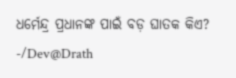ଧର୍ମେନ୍ଦ୍ର ପ୍ରଧାନଙ୍କ ପାଇଁ ବଡ଼ ଘାତକ କିଏ?
-/Dev@Drath